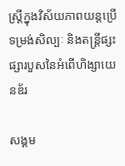ស្ត្រីក្នុងវិស័យភាពយន្តប្រើទម្រង់សិល្បៈ និងតន្ត្រីផ្សះផ្សារបួសនៃអំពើហិង្សាយេនឌ័រ

សង្គម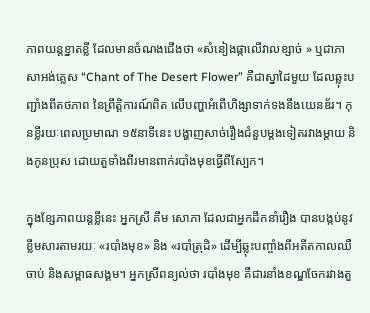ភាពយន្តខ្នាតខ្លី ដែលមានចំណងជើងថា «សំនៀងផ្កាលើវាលខ្សាច់ » ឬជាភាសាអង់គ្លេស “Chant of The Desert Flower” គឺជាស្នាដៃមួយ ដែលឆ្លុះបញ្ជាំងពីតថភាព នៃព្រឹត្តិការណ៍ពិត លើបញ្ហាអំពើហិង្សាទាក់ទងនឹងយេនឌ័រ។ កុនខ្លីរយៈពេលប្រមាណ ១៥នាទីនេះ បង្ហាញសាច់រឿងជំនួបម្ដងទៀតរវាងម្ដាយ និងកូនប្រុស ដោយតួទាំងពីរមានពាក់របាំងមុខធ្វើពីស្បែក។

ក្នុងខ្សែភាពយន្តខ្លីនេះ អ្នកស្រី គឹម សោភា ដែលជាអ្នកដឹកនាំរឿង បានបង្កប់នូវខ្លឹមសារតាមរយៈ «របាំងមុខ» និង «របាំត្រុដិ» ដើម្បីឆ្លុះបញ្ចាំងពីអតីតកាលឈឺចាប់ និងសម្ពាធសង្គម។ អ្នកស្រីពន្យល់ថា របាំងមុខ គឺជារនាំងខណ្ឌចែករវាងតួ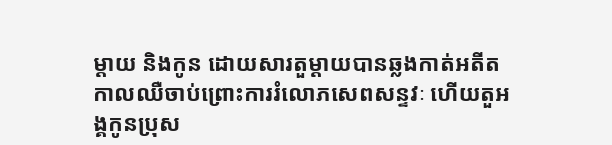ម្ដាយ និងកូន ដោយសារតួម្ដាយបានឆ្លងកាត់អតីតកាលឈឺចាប់ព្រោះការរំលោភសេពសន្ទវៈ ហើយតួអង្គកូនប្រុស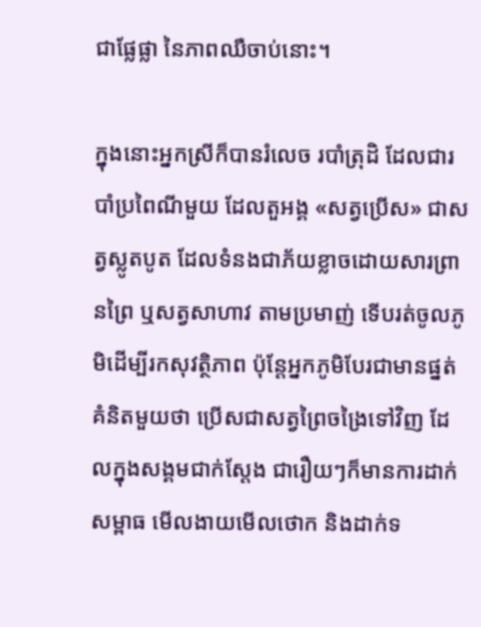ជាផ្លែផ្លា នៃភាពឈឺចាប់នោះ។

ក្នុងនោះអ្នកស្រីក៏បានរំលេច របាំត្រុដិ ដែលជារបាំប្រពៃណីមួយ ដែលតួអង្គ «សត្វប្រើស» ជាសត្វស្លូតបូត ដែលទំនងជាភ័យខ្លាចដោយសារព្រានព្រៃ ឬសត្វសាហាវ តាមប្រមាញ់ ទើបរត់ចូលភូមិដើម្បីរកសុវត្ថិភាព ប៉ុន្ដែអ្នកភូមិបែរជាមានផ្នត់គំនិតមួយថា ប្រើសជាសត្វព្រៃចង្រៃទៅវិញ ដែលក្នុងសង្គមជាក់ស្ដែង ជារឿយៗក៏មានការដាក់សម្ពាធ មើលងាយមើលថោក និងដាក់ទ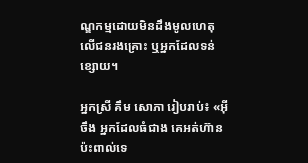ណ្ឌកម្មដោយមិនដឹងមូលហេតុ លើជនរងគ្រោះ ឬអ្នកដែលទន់ខ្សោយ។

អ្នកស្រី គឹម សោភា រៀបរាប់៖ «អ៊ីចឹង អ្នកដែលធំជាង គេអត់ហ៊ានប៉ះពាល់ទេ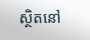ស្ថិតនៅ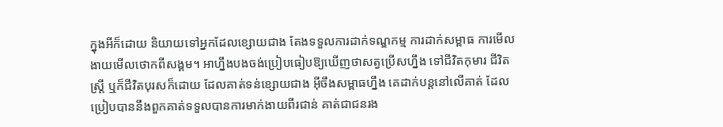ក្នុងអីក៏ដោយ និយាយទៅអ្នកដែលខ្សោយជាង តែងទទួលការដាក់ទណ្ឌកម្ម ការដាក់សម្ពាធ ការមើលងាយមើលថោកពីសង្គម។ អាហ្នឹងបងចង់ប្រៀបធៀបឱ្យឃើញថាសត្វប្រើសហ្នឹង ទៅជីវិតកុមារ ជីវិតស្ត្រី ឬក៏ជីវិតបុរសក៏ដោយ ដែលគាត់ទន់ខ្សោយជាង អ៊ីចឹងសម្ពាធហ្នឹង គេដាក់បន្តនៅលើគាត់ ដែលប្រៀបបាននឹងពួកគាត់ទទួលបានការមាក់ងាយពីរជាន់ គាត់ជាជនរង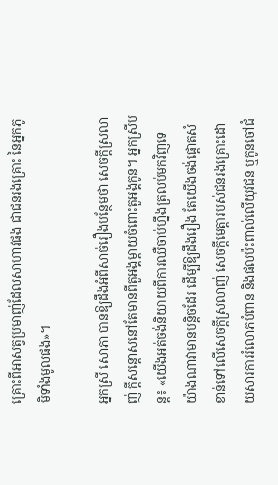គ្រោះពីអាសត្វប្រមាញ់ដែលសាហាវផង ជាជនរងគ្រោះ នៃអ្នកភូមិទាំងមូលផង»។

អ្នកស្រី សោភា បានឱ្យដឹងអំពីសាច់រឿងបន្ថែមថា សេចក្ដីស្រលាញ់ ក្ដីសន្ដោសនៅតែមានពីតួអង្គម្ដាយចំពោះតួអង្គកូន។ អ្នកស្រីបន្ត៖ «យើងអត់ចង់និយាយពីការឈឺចាប់ហ្នឹងត្រលប់មកវិញទេ យ៉ាងណាវាមានបន្តិចដែរ ដើម្បីឱ្យដឹងរឿង តែយើងចង់ផ្ដោតសំខាន់ទៅលើសេចក្ដីស្រលាញ់ សេចក្ដីមេត្តារបស់ជនរងគ្រោះដោយសារការរំលោភបំពាន និងផលប៉ះពាល់លើយុវជន ឬកូនចៅជំ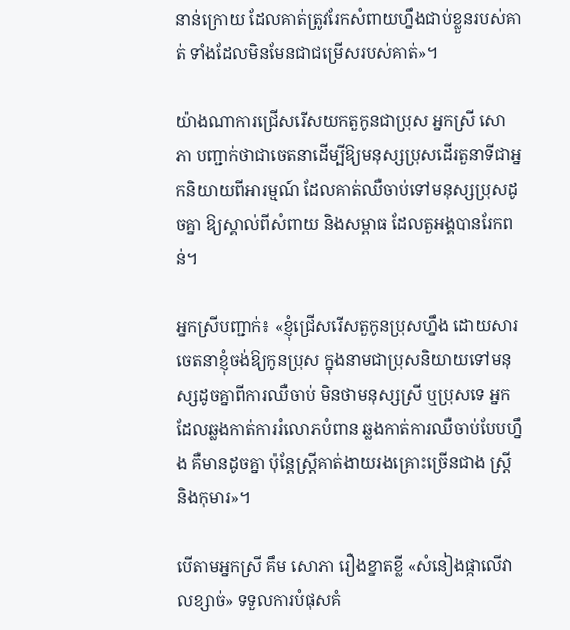នាន់ក្រោយ ដែលគាត់ត្រូវរែកសំពាយហ្នឹងជាប់ខ្លួនរបស់គាត់ ទាំងដែលមិនមែនជាជម្រើសរបស់គាត់»។

យ៉ាងណាការជ្រើសរើសយកតួកូនជាប្រុស អ្នកស្រី សោភា បញ្ជាក់ថាជាចេតនាដើម្បីឱ្យមនុស្សប្រុសដើរតួនាទីជាអ្នកនិយាយពីអារម្មណ៍ ដែលគាត់ឈឺចាប់ទៅមនុស្សប្រុសដូចគ្នា ឱ្យស្គាល់ពីសំពាយ និងសម្ពាធ ដែលតួអង្គបានរែកពន់។

អ្នកស្រីបញ្ជាក់៖ «ខ្ញុំជ្រើសរើសតួកូនប្រុសហ្នឹង ដោយសារចេតនាខ្ញុំចង់ឱ្យកូនប្រុស ក្នុងនាមជាប្រុសនិយាយទៅមនុស្សដូចគ្នាពីការឈឺចាប់ មិនថាមនុស្សស្រី ឬប្រុសទេ អ្នកដែលឆ្លងកាត់ការរំលោភបំពាន ឆ្លងកាត់ការឈឺចាប់បែបហ្នឹង គឺមានដូចគ្នា ប៉ុន្ដែស្ត្រីគាត់ងាយរងគ្រោះច្រើនជាង ស្រី្ត និងកុមារ»។

បើតាមអ្នកស្រី គឹម សោភា រឿងខ្នាតខ្លី «សំនៀងផ្កាលើវាលខ្សាច់» ទទួលការបំផុសគំ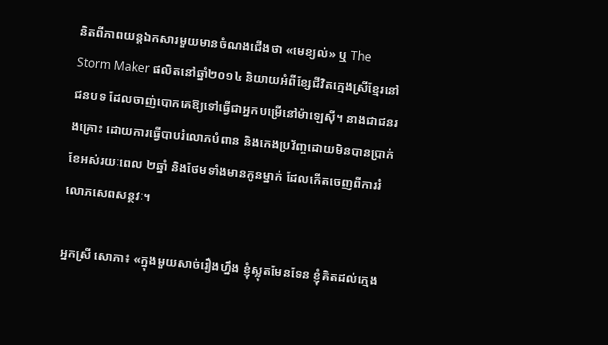និតពីភាពយន្តឯកសារមួយមានចំណងជើងថា «មេខ្យល់» ឬ The Storm Maker ផលិតនៅឆ្នាំ២០១៤ និយាយអំពីខ្សែជីវិតក្មេងស្រីខ្មែរនៅជនបទ ដែលចាញ់បោកគេឱ្យទៅធ្វើជាអ្នកបម្រើនៅម៉ាឡេស៊ី។ នាងជាជនរងគ្រោះ ដោយការធ្វើបាបរំលោភបំពាន និងកេងប្រវ័ញ្ចដោយមិនបានប្រាក់ខែអស់រយៈពេល ២ឆ្នាំ និងថែមទាំងមានកូនម្នាក់ ដែលកើតចេញពីការរំលោភសេពសន្ថវៈ។

អ្នកស្រី សោភា៖ «ក្នុងមួយសាច់រឿងហ្នឹង ខ្ញុំស្លុតមែនទែន ខ្ញុំគិតដល់ក្មេង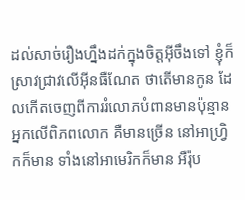ដល់សាច់រឿងហ្នឹងដក់ក្នុងចិត្តអ៊ីចឹងទៅ ខ្ញុំក៏ស្រាវជ្រាវលើអ៊ីនធឺណែត ថាតើមានកូន ដែលកើតចេញពីការរំលោភបំពានមានប៉ុន្មានអ្នកលើពិភពលោក គឺមានច្រើន នៅអាហ្រ្វិកក៏មាន ទាំងនៅអាមេរិកក៏មាន អឺរ៉ុប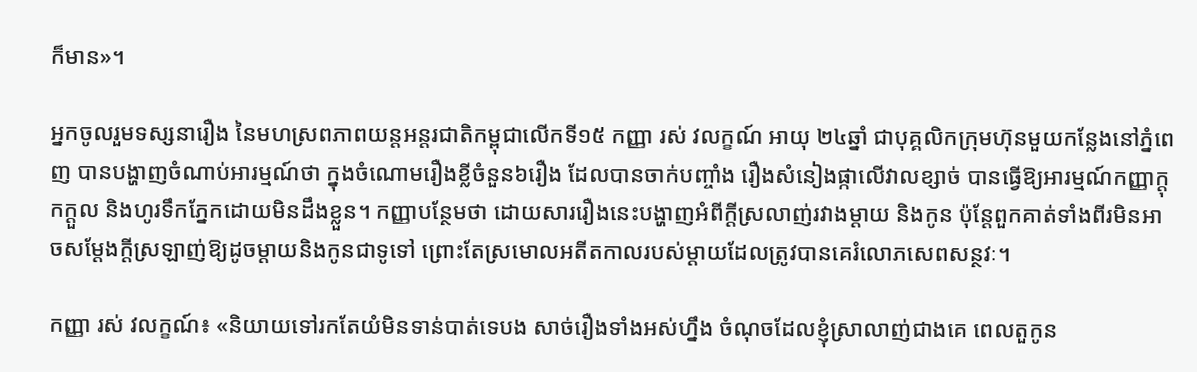ក៏មាន»។

អ្នកចូលរួមទស្សនារឿង នៃមហស្រពភាពយន្តអន្តរជាតិកម្ពុជាលើកទី១៥ កញ្ញា រស់ វលក្ខណ៍ អាយុ ២៤ឆ្នាំ ជាបុគ្គលិកក្រុមហ៊ុនមួយកន្លែងនៅភ្នំពេញ បានបង្ហាញចំណាប់អារម្មណ៍ថា ក្នុងចំណោមរឿងខ្លីចំនួន៦រឿង ដែលបានចាក់បញ្ចាំង រឿងសំនៀងផ្កាលើវាលខ្សាច់ បានធ្វើឱ្យអារម្មណ៍កញ្ញាក្ដុកក្ដួល និងហូរទឹកភ្នែកដោយមិនដឹងខ្លួន។ កញ្ញាបន្ថែមថា ដោយសាររឿងនេះបង្ហាញអំពីក្តីស្រលាញ់រវាងម្ដាយ និងកូន ប៉ុន្ដែពួកគាត់ទាំងពីរមិនអាចសម្តែងក្តីស្រឡាញ់ឱ្យដូចម្តាយនិងកូនជាទូទៅ ព្រោះតែស្រមោលអតីតកាលរបស់ម្ដាយដែលត្រូវបានគេរំលោភសេពសន្ថវៈ។

កញ្ញា រស់ វលក្ខណ៍៖ «និយាយទៅរកតែយំមិនទាន់បាត់ទេបង សាច់រឿងទាំងអស់ហ្នឹង ចំណុចដែលខ្ញុំស្រាលាញ់ជាងគេ ពេលតួកូន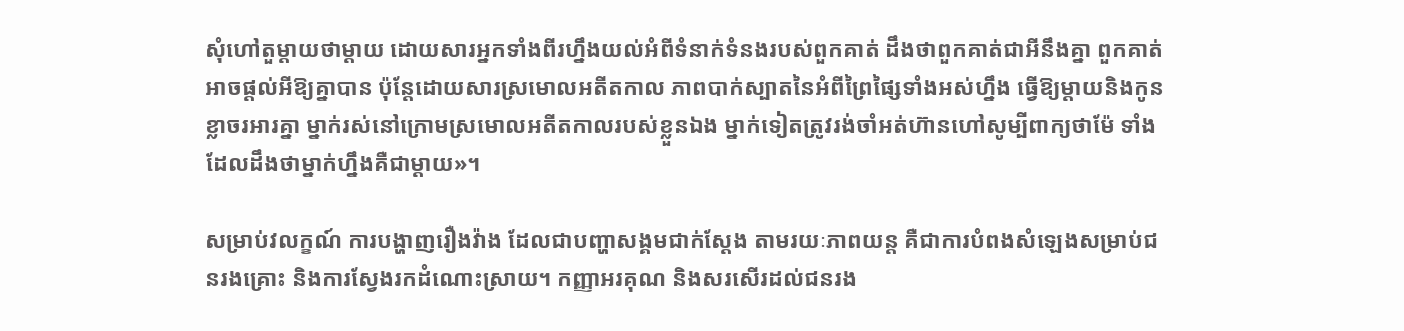សុំហៅតួម្ដាយថាម្ដាយ ដោយសារអ្នកទាំងពីរហ្នឹងយល់អំពីទំនាក់ទំនងរបស់ពួកគាត់ ដឹងថាពួកគាត់ជាអីនឹងគ្នា ពួកគាត់អាចផ្ដល់អីឱ្យគ្នាបាន ប៉ុន្ដែដោយសារស្រមោលអតីតកាល ភាពបាក់ស្បាតនៃអំពីព្រៃផ្សៃទាំងអស់ហ្នឹង ធ្វើឱ្យម្ដាយនិងកូនខ្លាចរអារគ្នា ម្នាក់រស់នៅក្រោមស្រមោលអតីតកាលរបស់ខ្លួនឯង ម្នាក់ទៀតត្រូវរង់ចាំអត់ហ៊ានហៅសូម្បីពាក្យថាម៉ែ ទាំងដែលដឹងថាម្នាក់ហ្នឹងគឺជាម្ដាយ»។

សម្រាប់វលក្ខណ៍ ការបង្ហាញរឿងវ៉ាង ដែលជាបញ្ហាសង្គមជាក់ស្ដែង តាមរយៈភាពយន្ត គឺជាការបំពងសំឡេងសម្រាប់ជនរងគ្រោះ និងការស្វែងរកដំណោះស្រាយ។ កញ្ញាអរគុណ និងសរសើរដល់ជនរង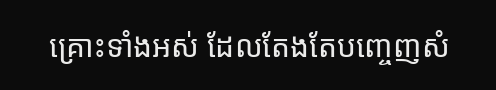គ្រោះទាំងអស់ ដែលតែងតែបញ្ចេញសំ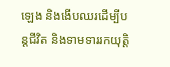ឡេង និងងើបឈរដើម្បីបន្តជីវិត និងទាមទាររកយុត្តិ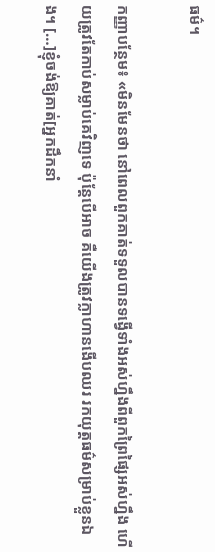ធម៌។

កញ្ញាបន្ថែម៖ «មិនមែនថា នៅពេលពួកគាត់ទទួលបានទង្វើទាំងអស់ហ្នឹងពីពួកព្រៃផ្សៃអស់ហ្នឹង ហើយត្រូវតែកាប់សម្លាប់គេវិញទេ ប៉ុន្តែបើអាច គឺយើងត្រូវក្លាហានងើបឈរ រកយុត្តធម៌សម្រាប់ខ្លួនឯង។ […]ខ្ញុំចង់ឱ្យគាត់[អ្នកដឹកនាំ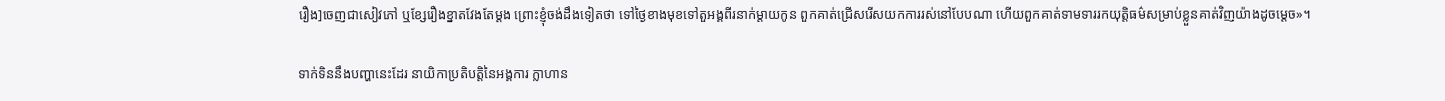រឿង]ចេញជាសៀវភៅ ឬខ្សែរឿងខ្នាតវែងតែម្ដង ព្រោះខ្ញុំចង់ដឹងទៀតថា ទៅថ្ងៃខាងមុខទៅតួអង្គពីរនាក់ម្ដាយកូន ពួកគាត់ជ្រើសរើសយកការរស់នៅបែបណា ហើយពួកគាត់ទាមទាររកយុត្តិធម៌សម្រាប់ខ្លួនគាត់វិញយ៉ាងដូចម្ដេច»។

ទាក់ទិននឹងបញ្ហានេះដែរ នាយិកាប្រតិបត្តិនៃអង្គការ ក្លាហាន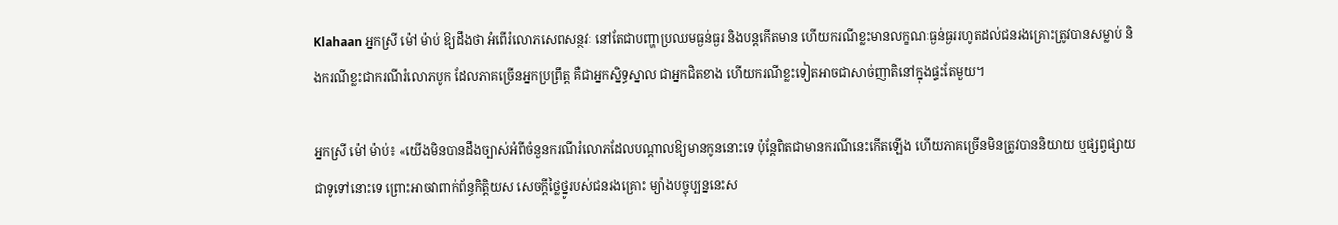Klahaan អ្នកស្រី ម៉ៅ ម៉ាប់ ឱ្យដឹងថា អំពើរំលោភសេពសន្ថវៈ នៅតែជាបញ្ហាប្រឈមធ្ងន់ធ្ងរ និងបន្តកើតមាន ហើយករណីខ្លះមានលក្ខណៈធ្ងន់ធ្ងររហូតដល់ជនរងគ្រោះត្រូវបានសម្លាប់ និងករណីខ្លះជាករណីរំលោភបូក ដែលភាគច្រើនអ្នកប្រព្រឹត្ត គឺជាអ្នកស្និទ្ធស្នាល ជាអ្នកជិតខាង ហើយករណីខ្លះទៀតអាចជាសាច់ញាតិនៅក្នុងផ្ទះតែមួយ។

អ្នកស្រី ម៉ៅ ម៉ាប់៖ «យើងមិនបានដឹងច្បាស់អំពីចំនួនករណីរំលោភដែលបណ្តាលឱ្យមានកូននោះទេ ប៉ុន្តែពិតជាមានករណីនេះកើតឡើង ហើយភាគច្រើនមិនត្រូវបាននិយាយ ឬផ្សព្វផ្សាយជាទូទៅនោះទេ ព្រោះអាចវាពាក់ព័ន្ធកិត្តិយស សេចក្តីថ្លៃថ្នូរបស់ជនរងគ្រោះ ម្យ៉ាងបច្ចុប្បន្ននេះស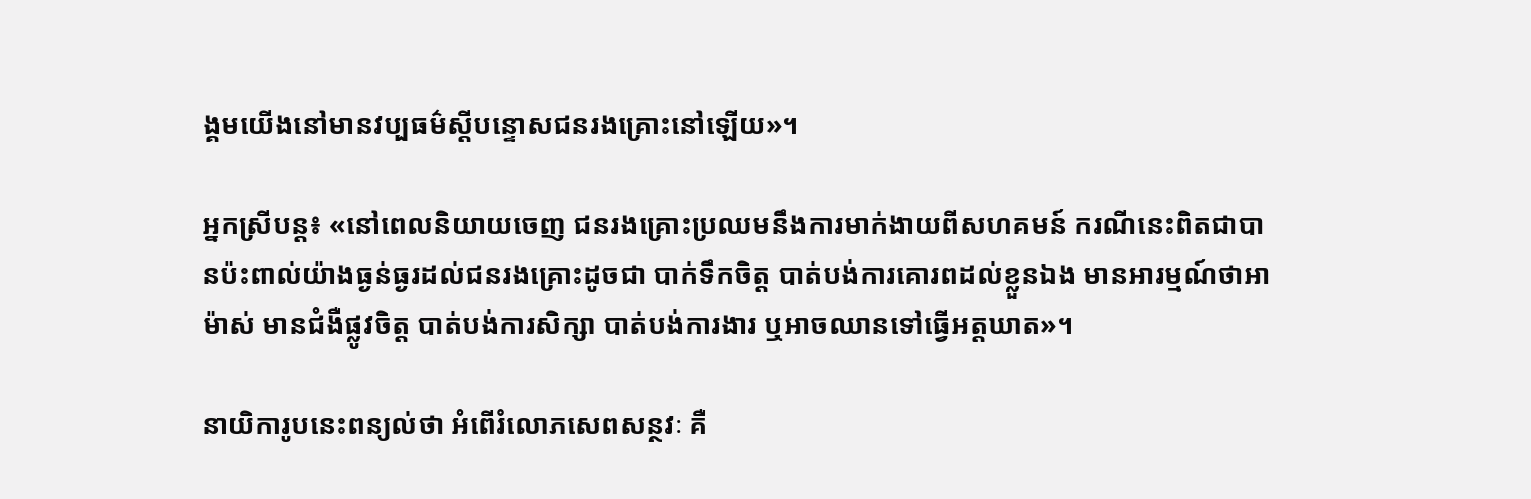ង្គមយើងនៅមានវប្បធម៌ស្តីបន្ទោសជនរងគ្រោះនៅឡើយ»។

អ្នកស្រីបន្ត៖ «នៅពេលនិយាយចេញ ជនរងគ្រោះប្រឈមនឹងការមាក់ងាយពីសហគមន៍ ករណីនេះពិតជាបានប៉ះពាល់យ៉ាងធ្ងន់ធ្ងរដល់ជនរងគ្រោះដូចជា បាក់ទឹកចិត្ត បាត់បង់ការគោរពដល់ខ្លួនឯង មានអារម្មណ៍ថាអាម៉ាស់ មានជំងឺផ្លូវចិត្ត បាត់បង់ការសិក្សា បាត់បង់ការងារ ឬអាចឈានទៅធ្វើអត្តឃាត»។

នាយិការូបនេះពន្យល់ថា អំពើរំលោភសេពសន្ថវៈ គឺ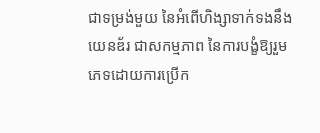ជាទម្រង់មួយ នៃអំពើហិង្សាទាក់ទងនឹងយេនឌ័រ ជាសកម្មភាព នៃការបង្ខំឱ្យរួមភេទដោយការប្រើក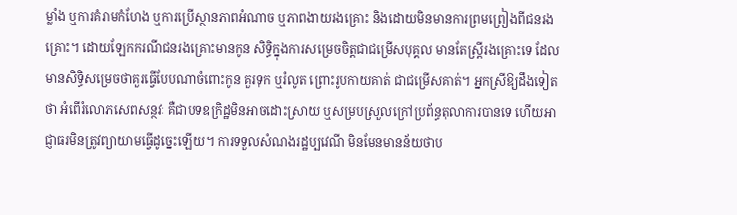ម្លាំង ឬការគំរាមកំហែង ឬការប្រើស្ថានភាពអំណាច ឬភាពងាយរងគ្រោះ និងដោយមិនមានការព្រមព្រៀងពីជនរងគ្រោះ។ ដោយឡែកករណីជនរងគ្រោះមានកូន សិទ្ធិក្នុងការសម្រេចចិត្តជាជម្រើសបុគ្គល មានតែស្ត្រីរងគ្រោះទេ ដែលមានសិទ្ធិសម្រេចថាគួរធ្វើបែបណាចំពោះកូន គួរទុក ឬរំលូត ព្រោះរូបកាយគាត់ ជាជម្រើសគាត់។ អ្នកស្រីឱ្យដឹងទៀតថា អំពើរំលោភសេពសន្ថវៈ គឺជាបទឧក្រិដ្ឋមិនអាចដោះស្រាយ ឬសម្របស្រួលក្រៅប្រព័ន្ធតុលាការបានទេ ហើយអាជ្ញាធរមិនត្រូវព្យាយាមធ្វើដូច្នេះឡើយ។ ការទទួលសំណងរដ្ឋប្បវេណី មិនមែនមានន័យថាប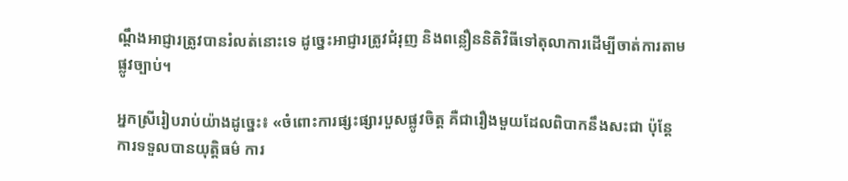ណ្តឹងអាជ្ញារត្រូវបានរំលត់នោះទេ ដូច្នេះអាជ្ញារត្រូវជំរុញ និងពន្លឿននិតិវិធីទៅតុលាការដើម្បីចាត់ការតាមផ្លូវច្បាប់។

អ្នកស្រីរៀបរាប់យ៉ាងដូច្នេះ៖ «ចំពោះការផ្សះផ្សារបួសផ្លូវចិត្ត គឺជារឿងមួយដែលពិបាកនឹងសះជា ប៉ុន្តែការទទួលបានយុត្តិធម៌ ការ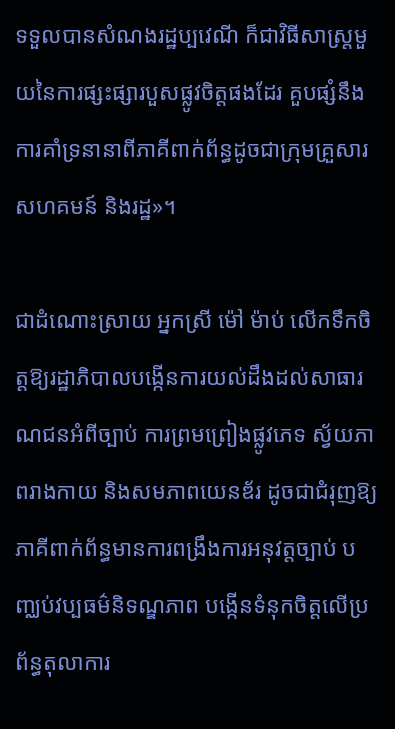ទទួលបានសំណងរដ្ឋប្បវេណី ក៏ជាវិធីសាស្រ្តមួយនៃការផ្សះផ្សារបួសផ្លូវចិត្តផងដែរ គួបផ្សំនឹងការគាំទ្រនានាពីភាគីពាក់ព័ន្ធដូចជាក្រុមគ្រួសារ សហគមន៍ និងរដ្ឋ»។

ជាដំណោះស្រាយ អ្នកស្រី ម៉ៅ ម៉ាប់ លើកទឹកចិត្តឱ្យរដ្ឋាភិបាលបង្កើនការយល់ដឹងដល់សាធារណជនអំពីច្បាប់ ការព្រមព្រៀងផ្លូវភេទ ស្វ័យភាពរាងកាយ និងសមភាពយេនឌ័រ ដូចជាជំរុញឱ្យភាគីពាក់ព័ន្ធមានការពង្រឹងការអនុវត្តច្បាប់ បញ្ឈប់វប្បធម៌និទណ្ឌភាព បង្កើនទំនុកចិត្តលើប្រព័ន្ធតុលាការ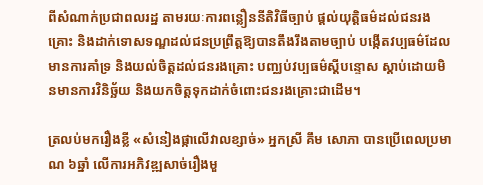ពីសំណាក់ប្រជាពលរដ្ឋ តាមរយៈការពន្លឿននីតិវិធីច្បាប់ ផ្តល់យុត្តិធម៌ដល់ជនរងគ្រោះ និងដាក់ទោសទណ្ឌដល់ជនប្រព្រឹត្តឱ្យបានតឹងរឹងតាមច្បាប់ បង្កើតវប្បធម៌ដែលមានការគាំទ្រ និងយល់ចិត្តដល់ជនរងគ្រោះ បញ្ឈប់វប្បធម៌ស្តីបន្ទោស ស្តាប់ដោយមិនមានការវិនិច្ឆ័យ និងយកចិត្តទុកដាក់ចំពោះជនរងគ្រោះជាដើម។

ត្រលប់មករឿងខ្លី «សំនៀងផ្កាលើវាលខ្សាច់» អ្នកស្រី គឹម សោភា បានប្រើពេលប្រមាណ ៦ឆ្នាំ លើការអភិវឌ្ឍសាច់រឿងមួ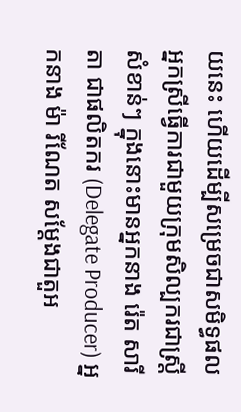យនេះ ហើយដើម្បីសម្រេចជាសមិទ្ធផល អ្នកស្រីធ្វើការជាមួយក្រុមសិល្បករជាស្ត្រីសំខាន់ៗ ក្នុងនោះមានអ្នកនាង រ៉េត សារីតា ជាផលិតករ (Delegate Producer) អ្នកនាង ម៉ា រីណែត សម្ដែងជាតួអ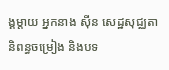ង្គម្ដាយ អ្នកនាង ស៊ីន សេដ្ឋសុជ្ឈតា និពន្ធចម្រៀង និងបទ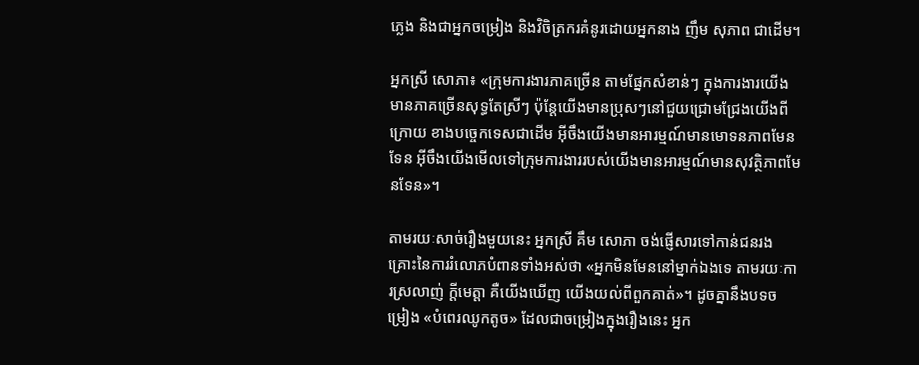ភ្លេង និងជាអ្នកចម្រៀង និងវិចិត្រករគំនូរដោយអ្នកនាង ញឹម សុភាព ជាដើម។

អ្នកស្រី សោភា៖ «ក្រុមការងារភាគច្រើន តាមផ្នែកសំខាន់ៗ ក្នុងការងារយើងមានភាគច្រើនសុទ្ធតែស្រីៗ ប៉ុន្ដែយើងមានប្រុសៗនៅជួយជ្រោមជ្រែងយើងពីក្រោយ ខាងបច្ចេកទេសជាដើម អ៊ីចឹងយើងមានអារម្មណ៍មានមោទនភាពមែនទែន អ៊ីចឹងយើងមើលទៅក្រុមការងាររបស់យើងមានអារម្មណ៍មានសុវត្ថិភាពមែនទែន»។

តាមរយៈសាច់រឿងមួយនេះ អ្នកស្រី គឹម សោភា ចង់ផ្ញើសារទៅកាន់ជនរងគ្រោះនៃការរំលោភបំពានទាំងអស់ថា «អ្នកមិនមែននៅម្នាក់ឯងទេ តាមរយៈការស្រលាញ់ ក្ដីមេត្តា គឺយើងឃើញ យើងយល់ពីពួកគាត់»។ ដូចគ្នានឹងបទចម្រៀង «បំពេរឈូកតូច» ដែលជាចម្រៀងក្នុងរឿងនេះ អ្នក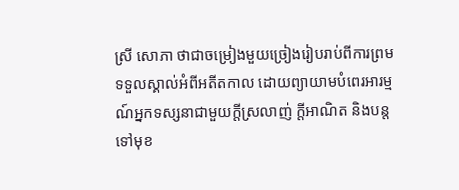ស្រី សោភា ថាជាចម្រៀងមួយច្រៀងរៀបរាប់ពីការព្រមទទួលស្គាល់អំពីអតីតកាល ដោយព្យាយាមបំពេរអារម្មណ៍អ្នកទស្សនាជាមួយក្ដីស្រលាញ់ ក្ដីអាណិត និងបន្តទៅមុខ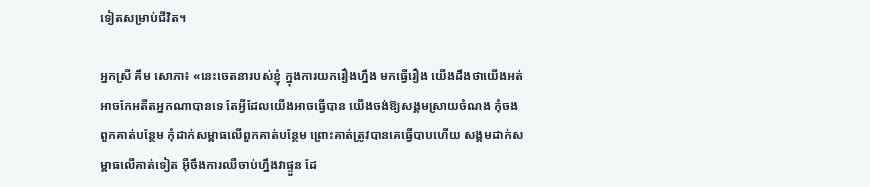ទៀតសម្រាប់ជីវិត។

អ្នកស្រី គឹម សោភា៖ «នេះចេតនារបស់ខ្ញុំ ក្នុងការយករឿងហ្នឹង មកធ្វើរឿង យើងដឹងថាយើងអត់អាចកែអតីតអ្នកណាបានទេ តែអ្វីដែលយើងអាចធ្វើបាន យើងចង់ឱ្យសង្គមស្រាយចំណង កុំចងពួកគាត់បន្ថែម កុំដាក់សម្ពាធលើពួកគាត់បន្ថែម ព្រោះគាត់ត្រូវបានគេធ្វើបាបហើយ សង្គមដាក់សម្ពាធលើគាត់ទៀត អ៊ីចឹងការឈឺចាប់ហ្នឹងវាផ្ទួន ដែ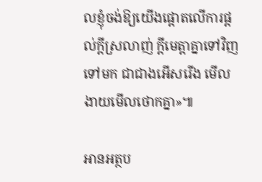លខ្ញុំចង់ឱ្យយើងផ្ដោតលើការផ្ដល់ក្ដីស្រលាញ់ ក្ដីមេត្តាគ្នាទៅវិញទៅមក ជាជាងអើសរើង មើលងាយមើលថោកគ្នា»៕

អានអត្ថប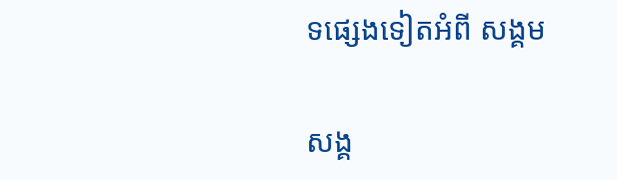ទផ្សេងទៀតអំពី សង្គម

សង្គ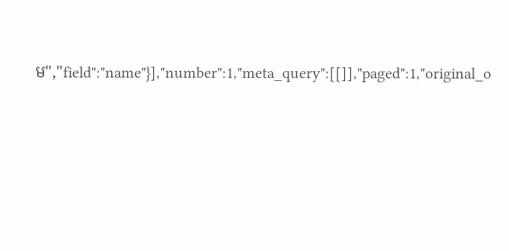ម","field":"name"}],"number":1,"meta_query":[[]],"paged":1,"original_o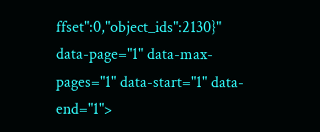ffset":0,"object_ids":2130}" data-page="1" data-max-pages="1" data-start="1" data-end="1">